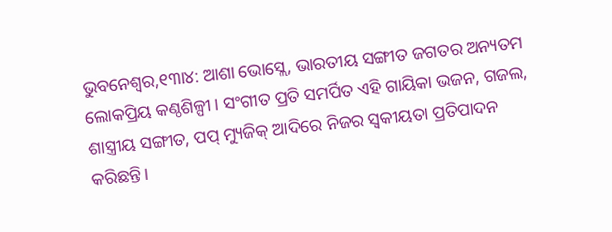ଭୁବନେଶ୍ୱର,୧୩ା୪: ଆଶା ଭୋସ୍ଲେ, ଭାରତୀୟ ସଙ୍ଗୀତ ଜଗତର ଅନ୍ୟତମ ଲୋକପ୍ରିୟ କଣ୍ଠଶିଳ୍ପୀ। ସଂଗୀତ ପ୍ରତି ସମର୍ପିତ ଏହି ଗାୟିକା ଭଜନ, ଗଜଲ, ଶାସ୍ତ୍ରୀୟ ସଙ୍ଗୀତ, ପପ୍ ମ୍ୟୁଜିକ୍ ଆଦିରେ ନିଜର ସ୍ବକୀୟତା ପ୍ରତିପାଦନ କରିଛନ୍ତି।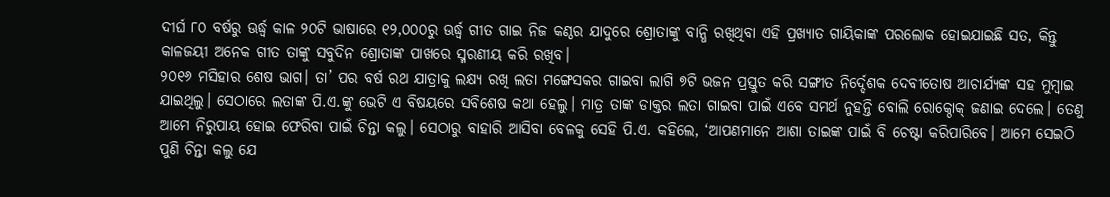ଦୀର୍ଘ ୮୦ ବର୍ଷରୁ ଊର୍ଦ୍ଧ୍ୱ କାଳ ୨୦ଟି ଭାଷାରେ ୧୨,୦୦୦ରୁ ଊର୍ଦ୍ଧ୍ୱ ଗୀତ ଗାଇ ନିଜ କଣ୍ଠର ଯାଦୁରେ ଶ୍ରୋତାଙ୍କୁ ବାନ୍ଧି ରଖିଥିବା ଏହି ପ୍ରଖ୍ୟାତ ଗାୟିକାଙ୍କ ପରଲୋକ ହୋଇଯାଇଛି ସତ, କିନ୍ତୁ କାଳଜୟୀ ଅନେକ ଗୀତ ତାଙ୍କୁ ସବୁଦିନ ଶ୍ରୋତାଙ୍କ ପାଖରେ ସ୍ମରଣୀୟ କରି ରଖିବ।
୨୦୧୬ ମସିହାର ଶେଷ ଭାଗ। ତା’ ପର ବର୍ଷ ରଥ ଯାତ୍ରାକୁ ଲକ୍ଷ୍ୟ ରଖି ଲତା ମଙ୍ଗେସକର ଗାଇବା ଲାଗି ୭ଟି ଭଜନ ପ୍ରସ୍ତୁତ କରି ସଙ୍ଗୀତ ନିର୍ଦ୍ଦେଶକ ଦେବୀତୋଷ ଆଚାର୍ଯ୍ୟଙ୍କ ସହ ମୁମ୍ବାଇ ଯାଇଥିଲୁ। ସେଠାରେ ଲତାଙ୍କ ପି.ଏ.ଙ୍କୁ ଭେଟି ଏ ବିଷୟରେ ସବିଶେଷ କଥା ହେଲୁ। ମାତ୍ର ତାଙ୍କ ଡାକ୍ତର ଲତା ଗାଇବା ପାଇଁ ଏବେ ସମର୍ଥ ନୁହନ୍ତି ବୋଲି ରୋକ୍ଠୋକ୍ ଜଣାଇ ଦେଲେ। ତେଣୁ ଆମେ ନିରୁପାୟ ହୋଇ ଫେରିବା ପାଇଁ ଚିନ୍ତା କଲୁ। ସେଠାରୁ ବାହାରି ଆସିବା ବେଳକୁ ସେହି ପି.ଏ. କହିଲେ, ‘ଆପଣମାନେ ଆଶା ତାଇଙ୍କ ପାଇଁ ବି ଚେଷ୍ଟା କରିପାରିବେ। ଆମେ ସେଇଠି ପୁଣି ଚିନ୍ତା କଲୁ ଯେ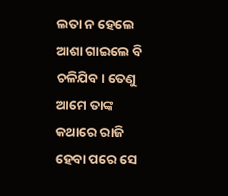ଲତା ନ ହେଲେ ଆଶା ଗାଇଲେ ବି ଚଳିଯିବ। ତେଣୁ ଆମେ ତାଙ୍କ କଥାରେ ରାଜି ହେବା ପରେ ସେ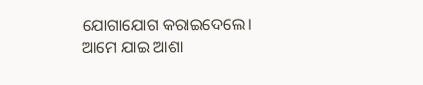ଯୋଗାଯୋଗ କରାଇଦେଲେ। ଆମେ ଯାଇ ଆଶା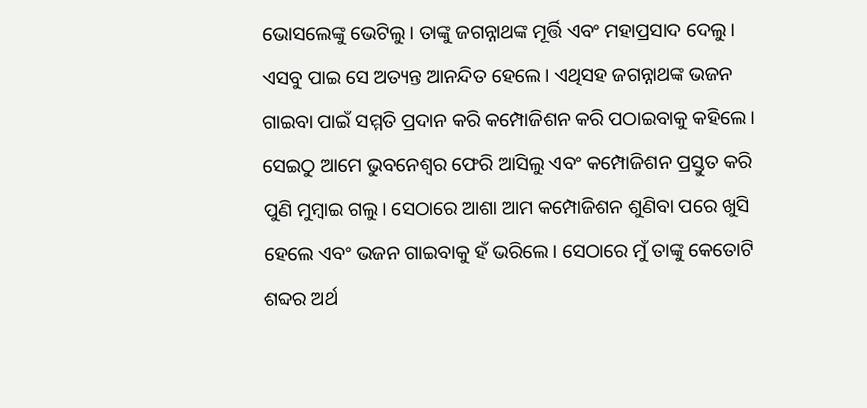ଭୋସଲେଙ୍କୁ ଭେଟିଲୁ। ତାଙ୍କୁ ଜଗନ୍ନାଥଙ୍କ ମୂର୍ତ୍ତି ଏବଂ ମହାପ୍ରସାଦ ଦେଲୁ। ଏସବୁ ପାଇ ସେ ଅତ୍ୟନ୍ତ ଆନନ୍ଦିତ ହେଲେ। ଏଥିସହ ଜଗନ୍ନାଥଙ୍କ ଭଜନ ଗାଇବା ପାଇଁ ସମ୍ମତି ପ୍ରଦାନ କରି କମ୍ପୋଜିଶନ କରି ପଠାଇବାକୁ କହିଲେ। ସେଇଠୁ ଆମେ ଭୁବନେଶ୍ୱର ଫେରି ଆସିଲୁ ଏବଂ କମ୍ପୋଜିଶନ ପ୍ରସ୍ତୁତ କରି ପୁଣି ମୁମ୍ବାଇ ଗଲୁ। ସେଠାରେ ଆଶା ଆମ କମ୍ପୋଜିଶନ ଶୁଣିବା ପରେ ଖୁସି ହେଲେ ଏବଂ ଭଜନ ଗାଇବାକୁ ହଁ ଭରିଲେ। ସେଠାରେ ମୁଁ ତାଙ୍କୁ କେତୋଟି ଶବ୍ଦର ଅର୍ଥ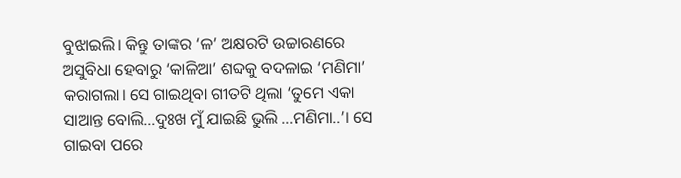ବୁଝାଇଲି। କିନ୍ତୁ ତାଙ୍କର ‘ଳ’ ଅକ୍ଷରଟି ଉଚ୍ଚାରଣରେ ଅସୁବିଧା ହେବାରୁ ‘କାଳିଆ’ ଶବ୍ଦକୁ ବଦଳାଇ ‘ମଣିମା’ କରାଗଲା। ସେ ଗାଇଥିବା ଗୀତଟି ଥିଲା ‘ତୁମେ ଏକା ସାଆନ୍ତ ବୋଲି…ଦୁଃଖ ମୁଁ ଯାଇଛି ଭୁଲି …ମଣିମା..’। ସେ ଗାଇବା ପରେ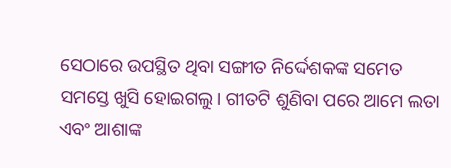ସେଠାରେ ଉପସ୍ଥିତ ଥିବା ସଙ୍ଗୀତ ନିର୍ଦ୍ଦେଶକଙ୍କ ସମେତ ସମସ୍ତେ ଖୁସି ହୋଇଗଲୁ। ଗୀତଟି ଶୁଣିବା ପରେ ଆମେ ଲତା ଏବଂ ଆଶାଙ୍କ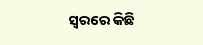ସ୍ବରରେ କିଛି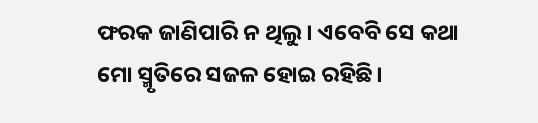ଫରକ ଜାଣିପାରି ନ ଥିଲୁ। ଏବେବି ସେ କଥା ମୋ ସ୍ମୃତିରେ ସଜଳ ହୋଇ ରହିଛି।